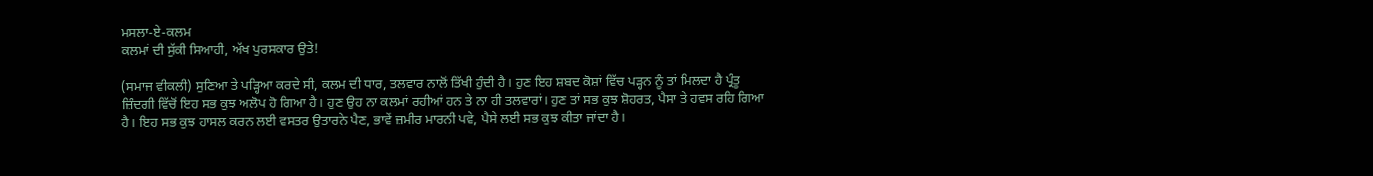ਮਸਲਾ-ਏ-ਕਲਮ
ਕਲਮਾਂ ਦੀ ਸੁੱਕੀ ਸਿਆਹੀ, ਅੱਖ ਪੁਰਸਕਾਰ ਉਤੇ!

(ਸਮਾਜ ਵੀਕਲੀ) ਸੁਣਿਆ ਤੇ ਪੜ੍ਹਿਆ ਕਰਦੇ ਸੀ, ਕਲਮ ਦੀ ਧਾਰ, ਤਲਵਾਰ ਨਾਲੋਂ ਤਿੱਖੀ ਹੁੰਦੀ ਹੈ। ਹੁਣ ਇਹ ਸ਼ਬਦ ਕੋਸ਼ਾਂ ਵਿੱਚ ਪੜ੍ਹਨ ਨੂੰ ਤਾਂ ਮਿਲਦਾ ਹੈ ਪ੍ਰੰਤੂ ਜ਼ਿੰਦਗੀ ਵਿੱਚੋਂ ਇਹ ਸਭ ਕੁਝ ਅਲੋਪ ਹੋ ਗਿਆ ਹੈ। ਹੁਣ ਉਹ ਨਾ ਕਲਮਾਂ ਰਹੀਆਂ ਹਨ ਤੇ ਨਾ ਹੀ ਤਲਵਾਰਾਂ। ਹੁਣ ਤਾਂ ਸਭ ਕੁਝ ਸ਼ੋਹਰਤ, ਪੈਸਾ ਤੇ ਹਵਸ ਰਹਿ ਗਿਆ ਹੈ। ਇਹ ਸਭ ਕੁਝ ਹਾਸਲ ਕਰਨ ਲਈ ਵਸਤਰ ਉਤਾਰਨੇ ਪੈਣ, ਭਾਵੇਂ ਜ਼ਮੀਰ ਮਾਰਨੀ ਪਵੇ, ਪੈਸੇ ਲਈ ਸਭ ਕੁਝ ਕੀਤਾ ਜਾਂਦਾ ਹੈ।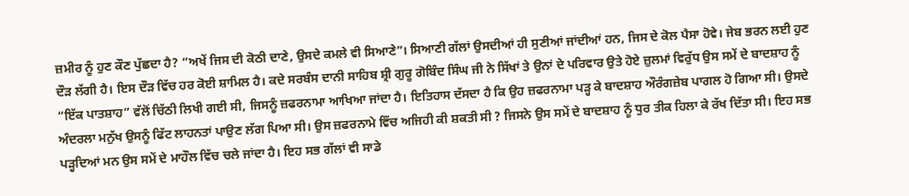ਜ਼ਮੀਰ ਨੂੰ ਹੁਣ ਕੌਣ ਪੁੱਛਦਾ ਹੈ? “ਅਖੇਂ ਜਿਸ ਦੀ ਕੋਠੀ ਦਾਣੇ, ਉਸਦੇ ਕਮਲੇ ਵੀ ਸਿਆਣੇ”। ਸਿਆਣੀ ਗੱਲਾਂ ਉਸਦੀਆਂ ਹੀ ਸੁਣੀਆਂ ਜਾਂਦੀਆਂ ਹਨ, ਜਿਸ ਦੇ ਕੋਲ ਪੈਸਾ ਹੋਵੇ। ਜੇਬ ਭਰਨ ਲਈ ਹੁਣ ਦੌੜ ਲੱਗੀ ਹੈ। ਇਸ ਦੌੜ ਵਿੱਚ ਹਰ ਕੋਈ ਸ਼ਾਮਿਲ ਹੈ। ਕਦੇ ਸਰਬੰਸ ਦਾਨੀ ਸਾਹਿਬ ਸ਼੍ਰੀ ਗੁਰੂ ਗੋਬਿੰਦ ਸਿੰਘ ਜੀ ਨੇ ਸਿੱਖਾਂ ਤੇ ਉਨਾਂ ਦੇ ਪਰਿਵਾਰ ਉਤੇ ਹੋਏ ਜ਼ੁਲਮਾਂ ਵਿਰੁੱਧ ਉਸ ਸਮੇਂ ਦੇ ਬਾਦਸ਼ਾਹ ਨੂੰ “ਇੱਕ ਪਾਤਸ਼ਾਹ” ਵੱਲੋਂ ਚਿੱਠੀ ਲਿਖੀ ਗਈ ਸੀ, ਜਿਸਨੂੰ ਜ਼ਫਰਨਾਮਾ ਆਖਿਆ ਜਾਂਦਾ ਹੈ। ਇਤਿਹਾਸ ਦੱਸਦਾ ਹੈ ਕਿ ਉਹ ਜ਼ਫਰਨਾਮਾ ਪੜ੍ਹ ਕੇ ਬਾਦਸ਼ਾਹ ਔਰੰਗਜ਼ੇਬ ਪਾਗਲ ਹੋ ਗਿਆ ਸੀ। ਉਸਦੇ ਅੰਦਰਲਾ ਮਨੁੱਖ ਉਸਨੂੰ ਫਿੱਟ ਲਾਹਨਤਾਂ ਪਾਉਣ ਲੱਗ ਪਿਆ ਸੀ। ਉਸ ਜ਼ਫਰਨਾਮੇ ਵਿੱਚ ਅਜਿਹੀ ਕੀ ਸ਼ਕਤੀ ਸੀ ? ਜਿਸਨੇ ਉਸ ਸਮੇਂ ਦੇ ਬਾਦਸ਼ਾਹ ਨੂੰ ਧੁਰ ਤੀਕ ਹਿਲਾ ਕੇ ਰੱਖ ਦਿੱਤਾ ਸੀ। ਇਹ ਸਭ ਪੜ੍ਹਦਿਆਂ ਮਨ ਉਸ ਸਮੇਂ ਦੇ ਮਾਹੌਲ ਵਿੱਚ ਚਲੇ ਜਾਂਦਾ ਹੈ। ਇਹ ਸਭ ਗੱਲਾਂ ਵੀ ਸਾਡੇ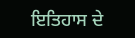ਇਤਿਹਾਸ ਦੇ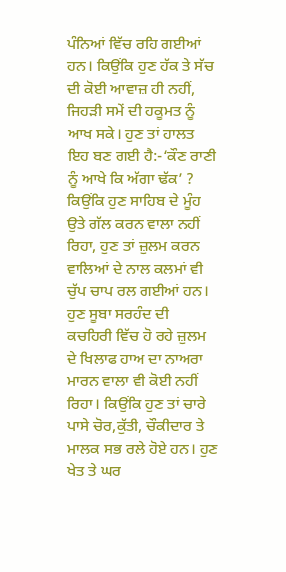ਪੰਨਿਆਂ ਵਿੱਚ ਰਹਿ ਗਈਆਂ ਹਨ। ਕਿਉਂਕਿ ਹੁਣ ਹੱਕ ਤੇ ਸੱਚ ਦੀ ਕੋਈ ਆਵਾਜ਼ ਹੀ ਨਹੀਂ, ਜਿਹੜੀ ਸਮੇਂ ਦੀ ਹਕੂਮਤ ਨੂੰ ਆਖ ਸਕੇ। ਹੁਣ ਤਾਂ ਹਾਲਤ ਇਹ ਬਣ ਗਈ ਹੈ:-‘ਕੌਣ ਰਾਣੀ ਨੂੰ ਆਖੇ ਕਿ ਅੱਗਾ ਢੱਕ’ ? ਕਿਉਂਕਿ ਹੁਣ ਸਾਹਿਬ ਦੇ ਮੂੰਹ ਉਤੇ ਗੱਲ ਕਰਨ ਵਾਲਾ ਨਹੀਂ ਰਿਹਾ, ਹੁਣ ਤਾਂ ਜ਼ੁਲਮ ਕਰਨ ਵਾਲਿਆਂ ਦੇ ਨਾਲ ਕਲਮਾਂ ਵੀ ਚੁੱਪ ਚਾਪ ਰਲ ਗਈਆਂ ਹਨ। ਹੁਣ ਸੂਬਾ ਸਰਹੰਦ ਦੀ ਕਚਹਿਰੀ ਵਿੱਚ ਹੋ ਰਹੇ ਜ਼ੁਲਮ ਦੇ ਖਿਲਾਫ ਹਾਅ ਦਾ ਨਾਅਰਾ ਮਾਰਨ ਵਾਲਾ ਵੀ ਕੋਈ ਨਹੀਂ ਰਿਹਾ। ਕਿਉਂਕਿ ਹੁਣ ਤਾਂ ਚਾਰੇ ਪਾਸੇ ਚੋਰ,ਕੁੱਤੀ, ਚੌਕੀਦਾਰ ਤੇ ਮਾਲਕ ਸਭ ਰਲੇ ਹੋਏ ਹਨ। ਹੁਣ ਖੇਤ ਤੇ ਘਰ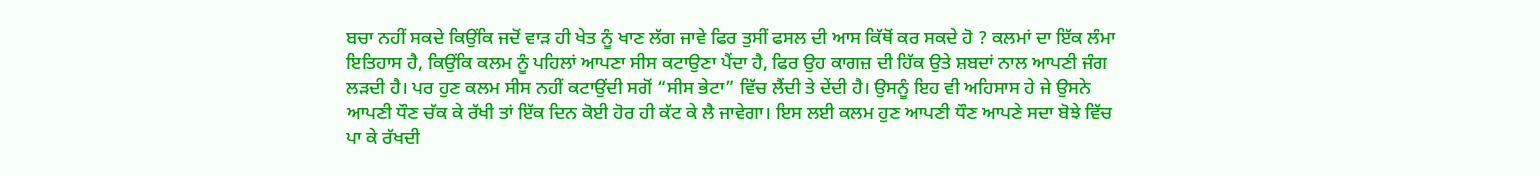ਬਚਾ ਨਹੀਂ ਸਕਦੇ ਕਿਉਂਕਿ ਜਦੋਂ ਵਾੜ ਹੀ ਖੇਤ ਨੂੰ ਖਾਣ ਲੱਗ ਜਾਵੇ ਫਿਰ ਤੁਸੀਂ ਫਸਲ ਦੀ ਆਸ ਕਿੱਥੋਂ ਕਰ ਸਕਦੇ ਹੋ ? ਕਲਮਾਂ ਦਾ ਇੱਕ ਲੰਮਾ ਇਤਿਹਾਸ ਹੈ, ਕਿਉਂਕਿ ਕਲਮ ਨੂੰ ਪਹਿਲਾਂ ਆਪਣਾ ਸੀਸ ਕਟਾਉਣਾ ਪੈਂਦਾ ਹੈ, ਫਿਰ ਉਹ ਕਾਗਜ਼ ਦੀ ਹਿੱਕ ਉਤੇ ਸ਼ਬਦਾਂ ਨਾਲ ਆਪਣੀ ਜੰਗ ਲੜਦੀ ਹੈ। ਪਰ ਹੁਣ ਕਲਮ ਸੀਸ ਨਹੀਂ ਕਟਾਉਂਦੀ ਸਗੋਂ “ਸੀਸ ਭੇਟਾ” ਵਿੱਚ ਲੈਂਦੀ ਤੇ ਦੇਂਦੀ ਹੈ। ਉਸਨੂੰ ਇਹ ਵੀ ਅਹਿਸਾਸ ਹੇ ਜੇ ਉਸਨੇ ਆਪਣੀ ਧੌਣ ਚੱਕ ਕੇ ਰੱਖੀ ਤਾਂ ਇੱਕ ਦਿਨ ਕੋਈ ਹੋਰ ਹੀ ਕੱਟ ਕੇ ਲੈ ਜਾਵੇਗਾ। ਇਸ ਲਈ ਕਲਮ ਹੁਣ ਆਪਣੀ ਧੌਣ ਆਪਣੇ ਸਦਾ ਬੋਝੇ ਵਿੱਚ ਪਾ ਕੇ ਰੱਖਦੀ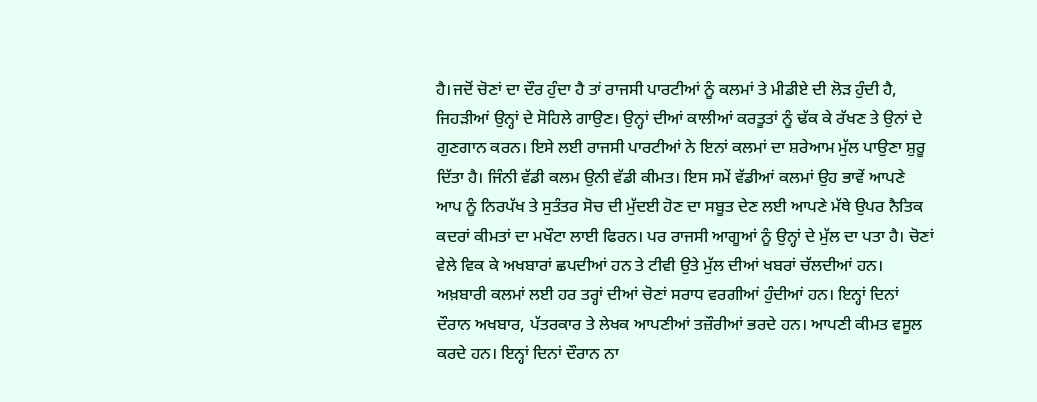ਹੈ।ਜਦੋਂ ਚੋਣਾਂ ਦਾ ਦੌਰ ਹੁੰਦਾ ਹੈ ਤਾਂ ਰਾਜਸੀ ਪਾਰਟੀਆਂ ਨੂੰ ਕਲਮਾਂ ਤੇ ਮੀਡੀਏ ਦੀ ਲੋੜ ਹੁੰਦੀ ਹੈ, ਜਿਹੜੀਆਂ ਉਨ੍ਹਾਂ ਦੇ ਸੋਹਿਲੇ ਗਾਉਣ। ਉਨ੍ਹਾਂ ਦੀਆਂ ਕਾਲੀਆਂ ਕਰਤੂਤਾਂ ਨੂੰ ਢੱਕ ਕੇ ਰੱਖਣ ਤੇ ਉਨਾਂ ਦੇ ਗੁਣਗਾਨ ਕਰਨ। ਇਸੇ ਲਈ ਰਾਜਸੀ ਪਾਰਟੀਆਂ ਨੇ ਇਨਾਂ ਕਲਮਾਂ ਦਾ ਸ਼ਰੇਆਮ ਮੁੱਲ ਪਾਉਣਾ ਸ਼ੁਰੂ ਦਿੱਤਾ ਹੈ। ਜਿੰਨੀ ਵੱਡੀ ਕਲਮ ਉਨੀ ਵੱਡੀ ਕੀਮਤ। ਇਸ ਸਮੇਂ ਵੱਡੀਆਂ ਕਲਮਾਂ ਉਹ ਭਾਵੇਂ ਆਪਣੇ ਆਪ ਨੂੰ ਨਿਰਪੱਖ ਤੇ ਸੁਤੰਤਰ ਸੋਚ ਦੀ ਮੁੱਦਈ ਹੋਣ ਦਾ ਸਬੂਤ ਦੇਣ ਲਈ ਆਪਣੇ ਮੱਥੇ ਉਪਰ ਨੈਤਿਕ ਕਦਰਾਂ ਕੀਮਤਾਂ ਦਾ ਮਖੌਟਾ ਲਾਈ ਫਿਰਨ। ਪਰ ਰਾਜਸੀ ਆਗੂਆਂ ਨੂੰ ਉਨ੍ਹਾਂ ਦੇ ਮੁੱਲ ਦਾ ਪਤਾ ਹੈ। ਚੋਣਾਂ ਵੇਲੇ ਵਿਕ ਕੇ ਅਖਬਾਰਾਂ ਛਪਦੀਆਂ ਹਨ ਤੇ ਟੀਵੀ ਉਤੇ ਮੁੱਲ ਦੀਆਂ ਖਬਰਾਂ ਚੱਲਦੀਆਂ ਹਨ। ਅਖ਼ਬਾਰੀ ਕਲਮਾਂ ਲਈ ਹਰ ਤਰ੍ਹਾਂ ਦੀਆਂ ਚੋਣਾਂ ਸਰਾਧ ਵਰਗੀਆਂ ਹੁੰਦੀਆਂ ਹਨ। ਇਨ੍ਹਾਂ ਦਿਨਾਂ ਦੌਰਾਨ ਅਖਬਾਰ, ਪੱਤਰਕਾਰ ਤੇ ਲੇਖਕ ਆਪਣੀਆਂ ਤਜ਼ੌਰੀਆਂ ਭਰਦੇ ਹਨ। ਆਪਣੀ ਕੀਮਤ ਵਸੂਲ ਕਰਦੇ ਹਨ। ਇਨ੍ਹਾਂ ਦਿਨਾਂ ਦੌਰਾਨ ਨਾ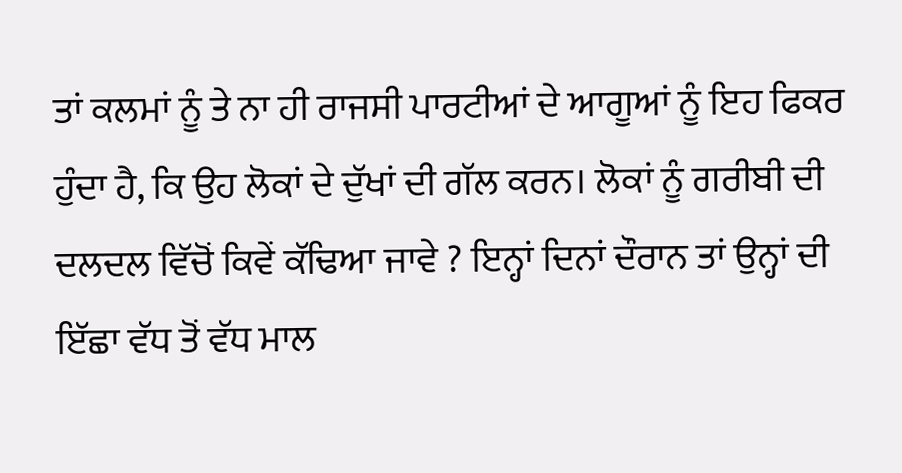ਤਾਂ ਕਲਮਾਂ ਨੂੰ ਤੇ ਨਾ ਹੀ ਰਾਜਸੀ ਪਾਰਟੀਆਂ ਦੇ ਆਗੂਆਂ ਨੂੰ ਇਹ ਫਿਕਰ ਹੁੰਦਾ ਹੈ, ਕਿ ਉਹ ਲੋਕਾਂ ਦੇ ਦੁੱਖਾਂ ਦੀ ਗੱਲ ਕਰਨ। ਲੋਕਾਂ ਨੂੰ ਗਰੀਬੀ ਦੀ ਦਲਦਲ ਵਿੱਚੋਂ ਕਿਵੇਂ ਕੱਢਿਆ ਜਾਵੇ ? ਇਨ੍ਹਾਂ ਦਿਨਾਂ ਦੌਰਾਨ ਤਾਂ ਉਨ੍ਹਾਂ ਦੀ ਇੱਛਾ ਵੱਧ ਤੋਂ ਵੱਧ ਮਾਲ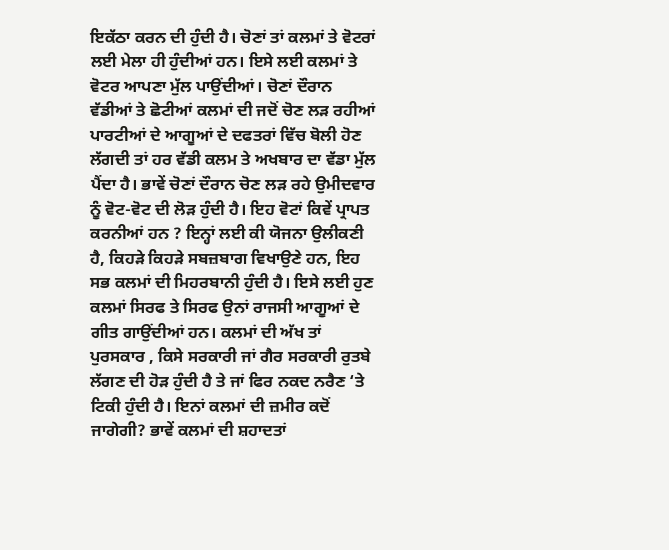ਇਕੱਠਾ ਕਰਨ ਦੀ ਹੁੰਦੀ ਹੈ। ਚੋਣਾਂ ਤਾਂ ਕਲਮਾਂ ਤੇ ਵੋਟਰਾਂ ਲਈ ਮੇਲਾ ਹੀ ਹੁੰਦੀਆਂ ਹਨ। ਇਸੇ ਲਈ ਕਲਮਾਂ ਤੇ ਵੋਟਰ ਆਪਣਾ ਮੁੱਲ ਪਾਉਂਦੀਆਂ। ਚੋਣਾਂ ਦੌਰਾਨ ਵੱਡੀਆਂ ਤੇ ਛੋਟੀਆਂ ਕਲਮਾਂ ਦੀ ਜਦੋਂ ਚੋਣ ਲੜ ਰਹੀਆਂ ਪਾਰਟੀਆਂ ਦੇ ਆਗੂਆਂ ਦੇ ਦਫਤਰਾਂ ਵਿੱਚ ਬੋਲੀ ਹੋਣ ਲੱਗਦੀ ਤਾਂ ਹਰ ਵੱਡੀ ਕਲਮ ਤੇ ਅਖਬਾਰ ਦਾ ਵੱਡਾ ਮੁੱਲ ਪੈਂਦਾ ਹੈ। ਭਾਵੇਂ ਚੋਣਾਂ ਦੌਰਾਨ ਚੋਣ ਲੜ ਰਹੇ ਉਮੀਦਵਾਰ ਨੂੰ ਵੋਟ-ਵੋਟ ਦੀ ਲੋੜ ਹੁੰਦੀ ਹੈ। ਇਹ ਵੋਟਾਂ ਕਿਵੇਂ ਪ੍ਰਾਪਤ ਕਰਨੀਆਂ ਹਨ ? ਇਨ੍ਹਾਂ ਲਈ ਕੀ ਯੋਜਨਾ ਉਲੀਕਣੀ ਹੈ, ਕਿਹੜੇ ਕਿਹੜੇ ਸਬਜ਼ਬਾਗ ਵਿਖਾਉਣੇ ਹਨ, ਇਹ ਸਭ ਕਲਮਾਂ ਦੀ ਮਿਹਰਬਾਨੀ ਹੁੰਦੀ ਹੈ। ਇਸੇ ਲਈ ਹੁਣ ਕਲਮਾਂ ਸਿਰਫ ਤੇ ਸਿਰਫ ਉਨਾਂ ਰਾਜਸੀ ਆਗੂਆਂ ਦੇ ਗੀਤ ਗਾਉਂਦੀਆਂ ਹਨ। ਕਲਮਾਂ ਦੀ ਅੱਖ ਤਾਂ ਪੁਰਸਕਾਰ , ਕਿਸੇ ਸਰਕਾਰੀ ਜਾਂ ਗੈਰ ਸਰਕਾਰੀ ਰੁਤਬੇ ਲੱਗਣ ਦੀ ਹੋੜ ਹੁੰਦੀ ਹੈ ਤੇ ਜਾਂ ਫਿਰ ਨਕਦ ਨਰੈਣ ‘ਤੇ ਟਿਕੀ ਹੁੰਦੀ ਹੈ। ਇਨਾਂ ਕਲਮਾਂ ਦੀ ਜ਼ਮੀਰ ਕਦੋਂ ਜਾਗੇਗੀ? ਭਾਵੇਂ ਕਲਮਾਂ ਦੀ ਸ਼ਹਾਦਤਾਂ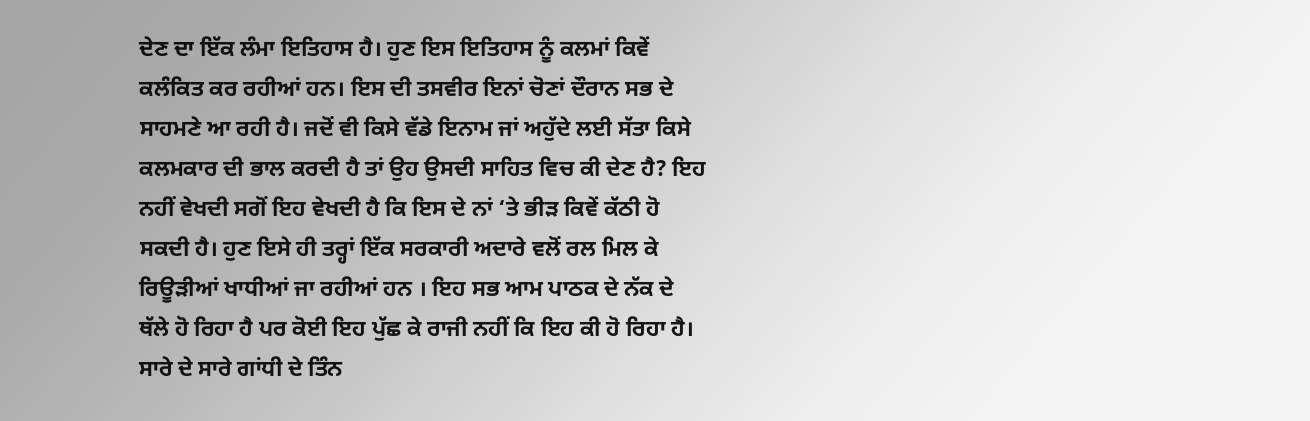ਦੇਣ ਦਾ ਇੱਕ ਲੰਮਾ ਇਤਿਹਾਸ ਹੈ। ਹੁਣ ਇਸ ਇਤਿਹਾਸ ਨੂੰ ਕਲਮਾਂ ਕਿਵੇਂ ਕਲੰਕਿਤ ਕਰ ਰਹੀਆਂ ਹਨ। ਇਸ ਦੀ ਤਸਵੀਰ ਇਨਾਂ ਚੋਣਾਂ ਦੌਰਾਨ ਸਭ ਦੇ ਸਾਹਮਣੇ ਆ ਰਹੀ ਹੈ। ਜਦੋਂ ਵੀ ਕਿਸੇ ਵੱਡੇ ਇਨਾਮ ਜਾਂ ਅਹੁੱਦੇ ਲਈ ਸੱਤਾ ਕਿਸੇ ਕਲਮਕਾਰ ਦੀ ਭਾਲ ਕਰਦੀ ਹੈ ਤਾਂ ਉਹ ਉਸਦੀ ਸਾਹਿਤ ਵਿਚ ਕੀ ਦੇਣ ਹੈ? ਇਹ ਨਹੀਂ ਵੇਖਦੀ ਸਗੋਂ ਇਹ ਵੇਖਦੀ ਹੈ ਕਿ ਇਸ ਦੇ ਨਾਂ ‘ਤੇ ਭੀੜ ਕਿਵੇਂ ਕੱਠੀ ਹੋ ਸਕਦੀ ਹੈ। ਹੁਣ ਇਸੇ ਹੀ ਤਰ੍ਹਾਂ ਇੱਕ ਸਰਕਾਰੀ ਅਦਾਰੇ ਵਲੋਂ ਰਲ ਮਿਲ ਕੇ ਰਿਊੜੀਆਂ ਖਾਧੀਆਂ ਜਾ ਰਹੀਆਂ ਹਨ । ਇਹ ਸਭ ਆਮ ਪਾਠਕ ਦੇ ਨੱਕ ਦੇ ਥੱਲੇ ਹੋ ਰਿਹਾ ਹੈ ਪਰ ਕੋਈ ਇਹ ਪੁੱਛ ਕੇ ਰਾਜੀ ਨਹੀਂ ਕਿ ਇਹ ਕੀ ਹੋ ਰਿਹਾ ਹੈ। ਸਾਰੇ ਦੇ ਸਾਰੇ ਗਾਂਧੀ ਦੇ ਤਿੰਨ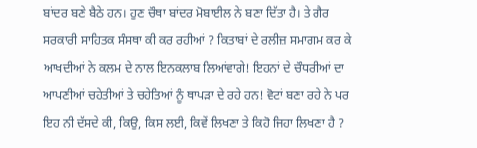ਬਾਂਦਰ ਬਣੇ ਬੈਠੇ ਹਨ। ਹੁਣ ਚੌਥਾ ਬਾਂਦਰ ਮੋਬਾਈਲ ਨੇ ਬਣਾ ਦਿੱਤਾ ਹੈ। ਤੇ ਗੈਰ ਸਰਕਾਰੀ ਸਾਹਿਤਕ ਸੰਸਥਾ ਕੀ ਕਰ ਰਹੀਆਂ ? ਕਿਤਾਬਾਂ ਦੇ ਰਲੀਜ਼ ਸਮਾਗਮ ਕਰ ਕੇ ਆਖਦੀਆਂ ਨੇ ਕਲਮ ਦੇ ਨਾਲ ਇਨਕਲਾਬ ਲਿਆਂਵਾਗੇ! ਇਹਨਾਂ ਦੇ ਚੌਧਰੀਆਂ ਦਾ ਆਪਣੀਆਂ ਚਹੇਤੀਆਂ ਤੇ ਚਹੇਤਿਆਂ ਨੂੰ ਥਾਪੜਾ ਦੇ ਰਹੇ ਹਨ! ਵੋਟਾਂ ਬਣਾ ਰਹੇ ਨੇ ਪਰ ਇਹ ਨੀ ਦੱਸਦੇ ਕੀ, ਕਿਉ, ਕਿਸ ਲਈ, ਕਿਵੇਂ ਲਿਖਣਾ ਤੇ ਕਿਹੋ ਜਿਹਾ ਲਿਖਣਾ ਹੈ ?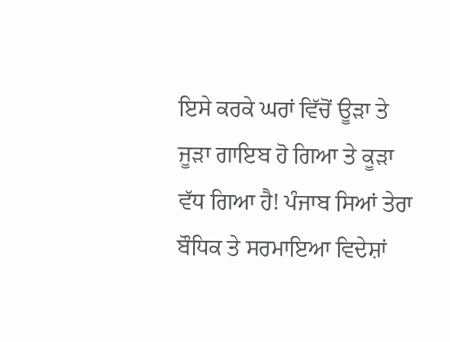ਇਸੇ ਕਰਕੇ ਘਰਾਂ ਵਿੱਚੋਂ ਊੜਾ ਤੇ ਜੂੜਾ ਗਾਇਬ ਹੋ ਗਿਆ ਤੇ ਕੂੜਾ ਵੱਧ ਗਿਆ ਹੈ! ਪੰਜਾਬ ਸਿਆਂ ਤੇਰਾ ਬੌਧਿਕ ਤੇ ਸਰਮਾਇਆ ਵਿਦੇਸ਼ਾਂ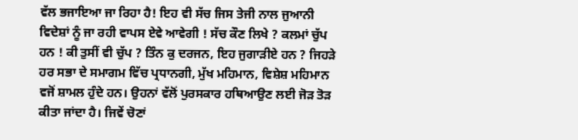ਵੱਲ ਭਜਾਇਆ ਜਾ ਰਿਹਾ ਹੈ! ਇਹ ਵੀ ਸੱਚ ਜਿਸ ਤੇਜੀ ਨਾਲ ਜੁਆਨੀ ਵਿਦੇਸ਼ਾਂ ਨੂੰ ਜਾ ਰਹੀ ਵਾਪਸ ਏਵੇ ਆਵੇਗੀ ! ਸੱਚ ਕੌਣ ਲਿਖੇ ? ਕਲਮਾਂ ਚੁੱਪ ਹਨ ! ਕੀ ਤੁਸੀਂ ਵੀ ਚੁੱਪ ? ਤਿੰਨ ਕੁ ਦਰਜਨ, ਇਹ ਜੁਗਾੜੀਏ ਹਨ ? ਜਿਹੜੇ ਹਰ ਸਭਾ ਦੇ ਸਮਾਗਮ ਵਿੱਚ ਪ੍ਰਧਾਨਗੀ, ਮੁੱਖ ਮਹਿਮਾਨ, ਵਿਸ਼ੇਸ਼ ਮਹਿਮਾਨ ਵਜੋਂ ਸ਼ਾਮਲ ਹੁੰਦੇ ਹਨ। ਉਹਨਾਂ ਵੱਲੋਂ ਪੁਰਸਕਾਰ ਹਥਿਆਉਣ ਲਈ ਜੋੜ ਤੋੜ ਕੀਤਾ ਜਾਂਦਾ ਹੈ। ਜਿਵੇਂ ਚੋਣਾਂ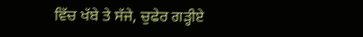ਵਿੱਚ ਖੱਬੇ ਤੇ ਸੱਜੇ, ਚੁਫੇਰ ਗੜ੍ਹੀਏ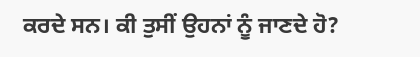ਕਰਦੇ ਸਨ। ਕੀ ਤੁਸੀਂ ਉਹਨਾਂ ਨੂੰ ਜਾਣਦੇ ਹੋ?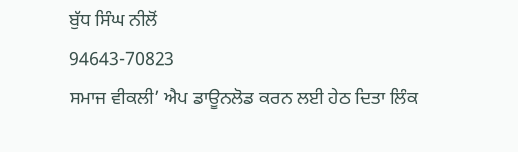ਬੁੱਧ ਸਿੰਘ ਨੀਲੋਂ
94643-70823
ਸਮਾਜ ਵੀਕਲੀ’ ਐਪ ਡਾਊਨਲੋਡ ਕਰਨ ਲਈ ਹੇਠ ਦਿਤਾ ਲਿੰਕ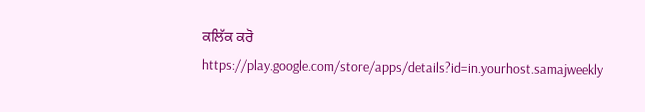ਕਲਿੱਕ ਕਰੋ
https://play.google.com/store/apps/details?id=in.yourhost.samajweekly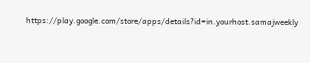https://play.google.com/store/apps/details?id=in.yourhost.samajweekly